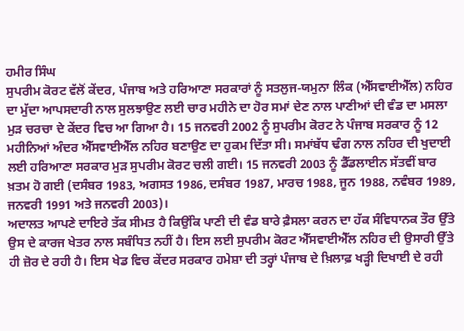ਹਮੀਰ ਸਿੰਘ
ਸੁਪਰੀਮ ਕੋਰਟ ਵੱਲੋਂ ਕੇਂਦਰ, ਪੰਜਾਬ ਅਤੇ ਹਰਿਆਣਾ ਸਰਕਾਰਾਂ ਨੂੰ ਸਤਲੁਜ-ਯਮੁਨਾ ਲਿੰਕ (ਐੱਸਵਾਈਐੱਲ) ਨਹਿਰ ਦਾ ਮੁੱਦਾ ਆਪਸਦਾਰੀ ਨਾਲ ਸੁਲਝਾਉਣ ਲਈ ਚਾਰ ਮਹੀਨੇ ਦਾ ਹੋਰ ਸਮਾਂ ਦੇਣ ਨਾਲ ਪਾਣੀਆਂ ਦੀ ਵੰਡ ਦਾ ਮਸਲਾ ਮੁੜ ਚਰਚਾ ਦੇ ਕੇਂਦਰ ਵਿਚ ਆ ਗਿਆ ਹੈ। 15 ਜਨਵਰੀ 2002 ਨੂੰ ਸੁਪਰੀਮ ਕੋਰਟ ਨੇ ਪੰਜਾਬ ਸਰਕਾਰ ਨੂੰ 12 ਮਹੀਨਿਆਂ ਅੰਦਰ ਐੱਸਵਾਈਐੱਲ ਨਹਿਰ ਬਣਾਉਣ ਦਾ ਹੁਕਮ ਦਿੱਤਾ ਸੀ। ਸਮਾਂਬੱਧ ਢੰਗ ਨਾਲ ਨਹਿਰ ਦੀ ਖੁਦਾਈ ਲਈ ਹਰਿਆਣਾ ਸਰਕਾਰ ਮੁੜ ਸੁਪਰੀਮ ਕੋਰਟ ਚਲੀ ਗਈ। 15 ਜਨਵਰੀ 2003 ਨੂੰ ਡੈੱਡਲਾਈਨ ਸੱਤਵੀਂ ਬਾਰ ਖ਼ਤਮ ਹੋ ਗਈ (ਦਸੰਬਰ 1983, ਅਗਸਤ 1986, ਦਸੰਬਰ 1987, ਮਾਰਚ 1988, ਜੂਨ 1988, ਨਵੰਬਰ 1989, ਜਨਵਰੀ 1991 ਅਤੇ ਜਨਵਰੀ 2003)।
ਅਦਾਲਤ ਆਪਣੇ ਦਾਇਰੇ ਤੱਕ ਸੀਮਤ ਹੈ ਕਿਉਂਕਿ ਪਾਣੀ ਦੀ ਵੰਡ ਬਾਰੇ ਫ਼ੈਸਲਾ ਕਰਨ ਦਾ ਹੱਕ ਸੰਵਿਧਾਨਕ ਤੌਰ ਉੱਤੇ ਉਸ ਦੇ ਕਾਰਜ ਖੇਤਰ ਨਾਲ ਸਬੰਧਿਤ ਨਹੀਂ ਹੈ। ਇਸ ਲਈ ਸੁਪਰੀਮ ਕੋਰਟ ਐੱਸਵਾਈਐੱਲ ਨਹਿਰ ਦੀ ਉਸਾਰੀ ਉੱਤੇ ਹੀ ਜ਼ੋਰ ਦੇ ਰਹੀ ਹੈ। ਇਸ ਖੇਡ ਵਿਚ ਕੇਂਦਰ ਸਰਕਾਰ ਹਮੇਸ਼ਾ ਦੀ ਤਰ੍ਹਾਂ ਪੰਜਾਬ ਦੇ ਖ਼ਿਲਾਫ਼ ਖੜ੍ਹੀ ਦਿਖਾਈ ਦੇ ਰਹੀ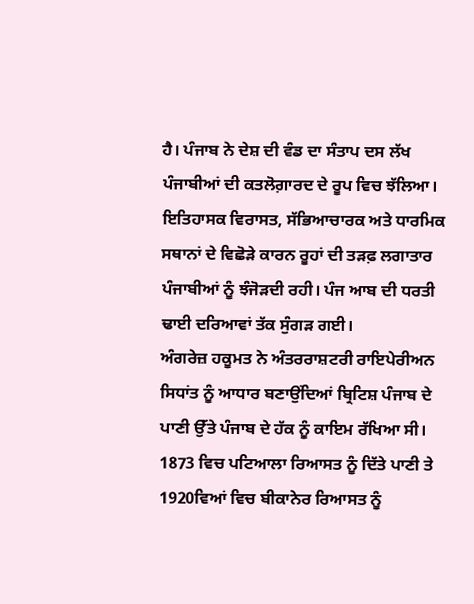ਹੈ। ਪੰਜਾਬ ਨੇ ਦੇਸ਼ ਦੀ ਵੰਡ ਦਾ ਸੰਤਾਪ ਦਸ ਲੱਖ ਪੰਜਾਬੀਆਂ ਦੀ ਕਤਲੋਗ਼ਾਰਦ ਦੇ ਰੂਪ ਵਿਚ ਝੱਲਿਆ। ਇਤਿਹਾਸਕ ਵਿਰਾਸਤ, ਸੱਭਿਆਚਾਰਕ ਅਤੇ ਧਾਰਮਿਕ ਸਥਾਨਾਂ ਦੇ ਵਿਛੋੜੇ ਕਾਰਨ ਰੂਹਾਂ ਦੀ ਤੜਫ਼ ਲਗਾਤਾਰ ਪੰਜਾਬੀਆਂ ਨੂੰ ਝੰਜੋੜਦੀ ਰਹੀ। ਪੰਜ ਆਬ ਦੀ ਧਰਤੀ ਢਾਈ ਦਰਿਆਵਾਂ ਤੱਕ ਸੁੰਗੜ ਗਈ।
ਅੰਗਰੇਜ਼ ਹਕੂਮਤ ਨੇ ਅੰਤਰਰਾਸ਼ਟਰੀ ਰਾਇਪੇਰੀਅਨ ਸਿਧਾਂਤ ਨੂੰ ਆਧਾਰ ਬਣਾਉਂਦਿਆਂ ਬ੍ਰਿਟਿਸ਼ ਪੰਜਾਬ ਦੇ ਪਾਣੀ ਉੱਤੇ ਪੰਜਾਬ ਦੇ ਹੱਕ ਨੂੰ ਕਾਇਮ ਰੱਖਿਆ ਸੀ। 1873 ਵਿਚ ਪਟਿਆਲਾ ਰਿਆਸਤ ਨੂੰ ਦਿੱਤੇ ਪਾਣੀ ਤੇ 1920ਵਿਆਂ ਵਿਚ ਬੀਕਾਨੇਰ ਰਿਆਸਤ ਨੂੰ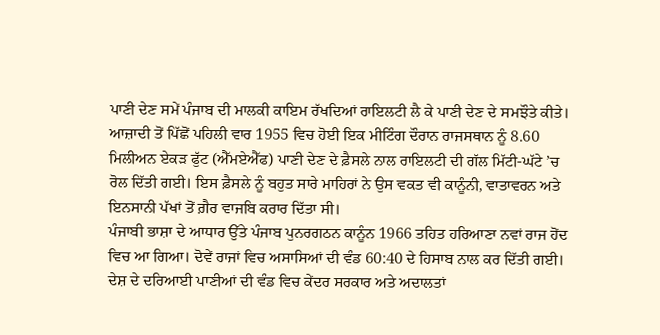ਪਾਣੀ ਦੇਣ ਸਮੇਂ ਪੰਜਾਬ ਦੀ ਮਾਲਕੀ ਕਾਇਮ ਰੱਖਦਿਆਂ ਰਾਇਲਟੀ ਲੈ ਕੇ ਪਾਣੀ ਦੇਣ ਦੇ ਸਮਝੌਤੇ ਕੀਤੇ। ਆਜ਼ਾਦੀ ਤੋਂ ਪਿੱਛੋਂ ਪਹਿਲੀ ਵਾਰ 1955 ਵਿਚ ਹੋਈ ਇਕ ਮੀਟਿੰਗ ਦੌਰਾਨ ਰਾਜਸਥਾਨ ਨੂੰ 8.60 ਮਿਲੀਅਨ ਏਕੜ ਫੁੱਟ (ਐੱਮਏਐੱਫ) ਪਾਣੀ ਦੇਣ ਦੇ ਫ਼ੈਸਲੇ ਨਾਲ ਰਾਇਲਟੀ ਦੀ ਗੱਲ ਮਿੱਟੀ-ਘੱਟੇ ’ਚ ਰੋਲ ਦਿੱਤੀ ਗਈ। ਇਸ ਫ਼ੈਸਲੇ ਨੂੰ ਬਹੁਤ ਸਾਰੇ ਮਾਹਿਰਾਂ ਨੇ ਉਸ ਵਕਤ ਵੀ ਕਾਨੂੰਨੀ, ਵਾਤਾਵਰਨ ਅਤੇ ਇਨਸਾਨੀ ਪੱਖਾਂ ਤੋਂ ਗ਼ੈਰ ਵਾਜਬਿ ਕਰਾਰ ਦਿੱਤਾ ਸੀ।
ਪੰਜਾਬੀ ਭਾਸ਼ਾ ਦੇ ਆਧਾਰ ਉੱਤੇ ਪੰਜਾਬ ਪੁਨਰਗਠਨ ਕਾਨੂੰਨ 1966 ਤਹਿਤ ਹਰਿਆਣਾ ਨਵਾਂ ਰਾਜ ਹੋਂਦ ਵਿਚ ਆ ਗਿਆ। ਦੋਵੇਂ ਰਾਜਾਂ ਵਿਚ ਅਸਾਸਿਆਂ ਦੀ ਵੰਡ 60:40 ਦੇ ਹਿਸਾਬ ਨਾਲ ਕਰ ਦਿੱਤੀ ਗਈ। ਦੇਸ਼ ਦੇ ਦਰਿਆਈ ਪਾਣੀਆਂ ਦੀ ਵੰਡ ਵਿਚ ਕੇਂਦਰ ਸਰਕਾਰ ਅਤੇ ਅਦਾਲਤਾਂ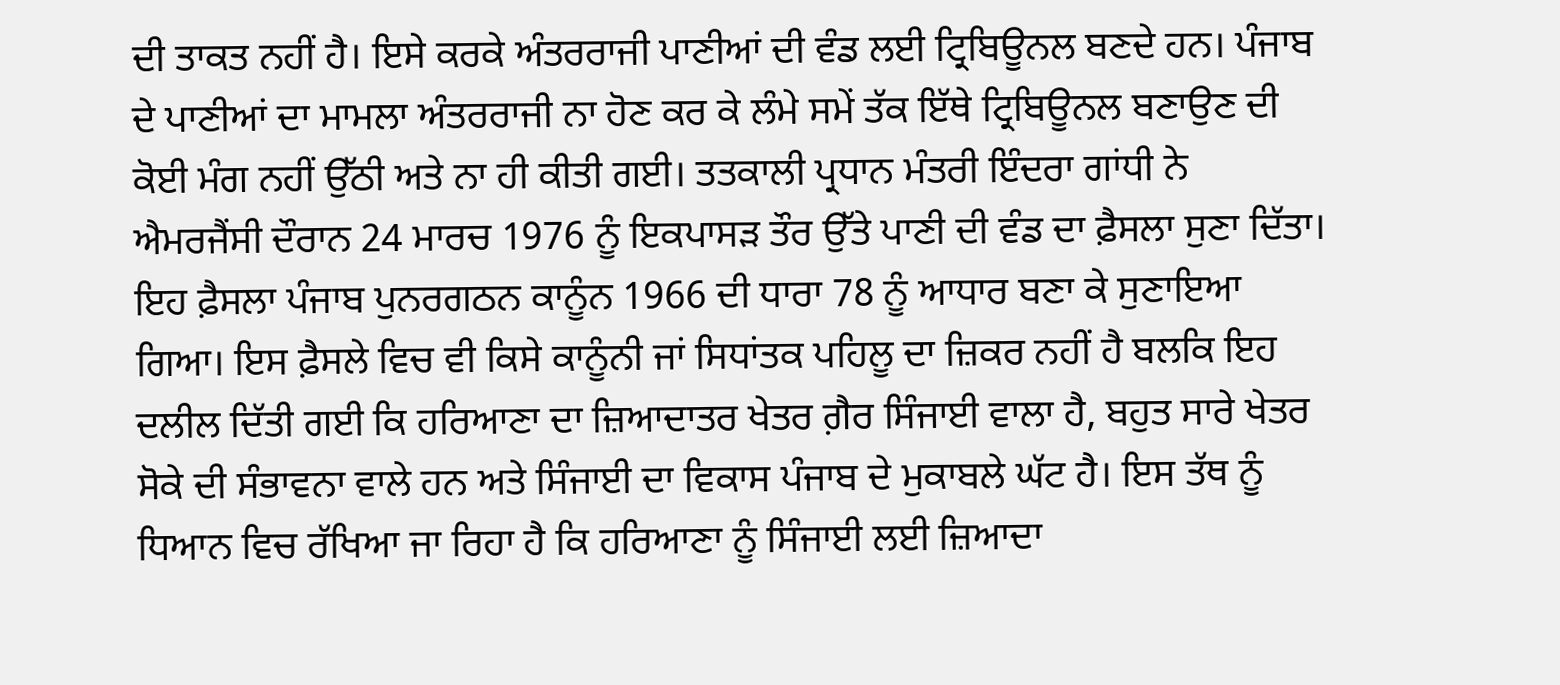ਦੀ ਤਾਕਤ ਨਹੀਂ ਹੈ। ਇਸੇ ਕਰਕੇ ਅੰਤਰਰਾਜੀ ਪਾਣੀਆਂ ਦੀ ਵੰਡ ਲਈ ਟ੍ਰਿਬਿਊਨਲ ਬਣਦੇ ਹਨ। ਪੰਜਾਬ ਦੇ ਪਾਣੀਆਂ ਦਾ ਮਾਮਲਾ ਅੰਤਰਰਾਜੀ ਨਾ ਹੋਣ ਕਰ ਕੇ ਲੰਮੇ ਸਮੇਂ ਤੱਕ ਇੱਥੇ ਟ੍ਰਿਬਿਊਨਲ ਬਣਾਉਣ ਦੀ ਕੋਈ ਮੰਗ ਨਹੀਂ ਉੱਠੀ ਅਤੇ ਨਾ ਹੀ ਕੀਤੀ ਗਈ। ਤਤਕਾਲੀ ਪ੍ਰਧਾਨ ਮੰਤਰੀ ਇੰਦਰਾ ਗਾਂਧੀ ਨੇ ਐਮਰਜੈਂਸੀ ਦੌਰਾਨ 24 ਮਾਰਚ 1976 ਨੂੰ ਇਕਪਾਸੜ ਤੌਰ ਉੱਤੇ ਪਾਣੀ ਦੀ ਵੰਡ ਦਾ ਫ਼ੈਸਲਾ ਸੁਣਾ ਦਿੱਤਾ। ਇਹ ਫ਼ੈਸਲਾ ਪੰਜਾਬ ਪੁਨਰਗਠਨ ਕਾਨੂੰਨ 1966 ਦੀ ਧਾਰਾ 78 ਨੂੰ ਆਧਾਰ ਬਣਾ ਕੇ ਸੁਣਾਇਆ ਗਿਆ। ਇਸ ਫ਼ੈਸਲੇ ਵਿਚ ਵੀ ਕਿਸੇ ਕਾਨੂੰਨੀ ਜਾਂ ਸਿਧਾਂਤਕ ਪਹਿਲੂ ਦਾ ਜ਼ਿਕਰ ਨਹੀਂ ਹੈ ਬਲਕਿ ਇਹ ਦਲੀਲ ਦਿੱਤੀ ਗਈ ਕਿ ਹਰਿਆਣਾ ਦਾ ਜ਼ਿਆਦਾਤਰ ਖੇਤਰ ਗ਼ੈਰ ਸਿੰਜਾਈ ਵਾਲਾ ਹੈ, ਬਹੁਤ ਸਾਰੇ ਖੇਤਰ ਸੋਕੇ ਦੀ ਸੰਭਾਵਨਾ ਵਾਲੇ ਹਨ ਅਤੇ ਸਿੰਜਾਈ ਦਾ ਵਿਕਾਸ ਪੰਜਾਬ ਦੇ ਮੁਕਾਬਲੇ ਘੱਟ ਹੈ। ਇਸ ਤੱਥ ਨੂੰ ਧਿਆਨ ਵਿਚ ਰੱਖਿਆ ਜਾ ਰਿਹਾ ਹੈ ਕਿ ਹਰਿਆਣਾ ਨੂੰ ਸਿੰਜਾਈ ਲਈ ਜ਼ਿਆਦਾ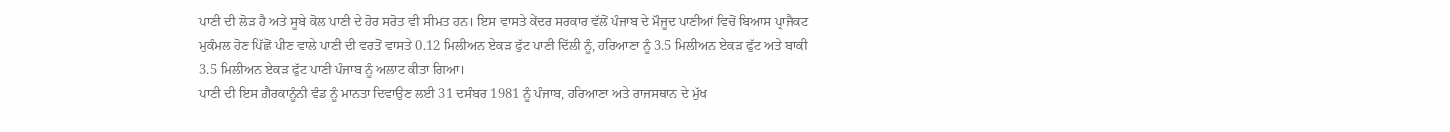ਪਾਣੀ ਦੀ ਲੋੜ ਹੈ ਅਤੇ ਸੂਬੇ ਕੋਲ ਪਾਣੀ ਦੇ ਹੋਰ ਸਰੋਤ ਵੀ ਸੀਮਤ ਹਨ। ਇਸ ਵਾਸਤੇ ਕੇਂਦਰ ਸਰਕਾਰ ਵੱਲੋਂ ਪੰਜਾਬ ਦੇ ਮੌਜੂਦ ਪਾਣੀਆਂ ਵਿਚੋਂ ਬਿਆਸ ਪ੍ਰਾਜੈਕਟ ਮੁਕੰਮਲ ਹੋਣ ਪਿੱਛੋਂ ਪੀਣ ਵਾਲੇ ਪਾਣੀ ਦੀ ਵਰਤੋਂ ਵਾਸਤੇ 0.12 ਮਿਲੀਅਨ ਏਕੜ ਫੁੱਟ ਪਾਣੀ ਦਿੱਲੀ ਨੂੰ, ਹਰਿਆਣਾ ਨੂੰ 3.5 ਮਿਲੀਅਨ ਏਕੜ ਫੁੱਟ ਅਤੇ ਬਾਕੀ 3.5 ਮਿਲੀਅਨ ਏਕੜ ਫੁੱਟ ਪਾਣੀ ਪੰਜਾਬ ਨੂੰ ਅਲਾਟ ਕੀਤਾ ਗਿਆ।
ਪਾਣੀ ਦੀ ਇਸ ਗ਼ੈਰਕਾਨੂੰਨੀ ਵੰਡ ਨੂੰ ਮਾਨਤਾ ਦਿਵਾਉਣ ਲਈ 31 ਦਸੰਬਰ 1981 ਨੂੰ ਪੰਜਾਬ, ਹਰਿਆਣਾ ਅਤੇ ਰਾਜਸਥਾਨ ਦੇ ਮੁੱਖ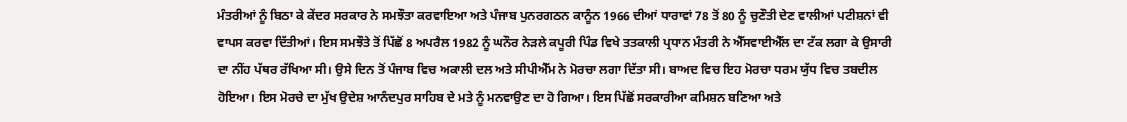ਮੰਤਰੀਆਂ ਨੂੰ ਬਿਠਾ ਕੇ ਕੇਂਦਰ ਸਰਕਾਰ ਨੇ ਸਮਝੌਤਾ ਕਰਵਾਇਆ ਅਤੇ ਪੰਜਾਬ ਪੁਨਰਗਠਨ ਕਾਨੂੰਨ 1966 ਦੀਆਂ ਧਾਰਾਵਾਂ 78 ਤੋਂ 80 ਨੂੰ ਚੁਣੌਤੀ ਦੇਣ ਵਾਲੀਆਂ ਪਟੀਸ਼ਨਾਂ ਵੀ ਵਾਪਸ ਕਰਵਾ ਦਿੱਤੀਆਂ। ਇਸ ਸਮਝੌਤੇ ਤੋਂ ਪਿੱਛੋਂ 8 ਅਪਰੈਲ 1982 ਨੂੰ ਘਨੌਰ ਨੇੜਲੇ ਕਪੂਰੀ ਪਿੰਡ ਵਿਖੇ ਤਤਕਾਲੀ ਪ੍ਰਧਾਨ ਮੰਤਰੀ ਨੇ ਐੱਸਵਾਈਐੱਲ ਦਾ ਟੱਕ ਲਗਾ ਕੇ ਉਸਾਰੀ ਦਾ ਨੀਂਹ ਪੱਥਰ ਰੱਖਿਆ ਸੀ। ਉਸੇ ਦਿਨ ਤੋਂ ਪੰਜਾਬ ਵਿਚ ਅਕਾਲੀ ਦਲ ਅਤੇ ਸੀਪੀਐੱਮ ਨੇ ਮੋਰਚਾ ਲਗਾ ਦਿੱਤਾ ਸੀ। ਬਾਅਦ ਵਿਚ ਇਹ ਮੋਰਚਾ ਧਰਮ ਯੁੱਧ ਵਿਚ ਤਬਦੀਲ ਹੋਇਆ। ਇਸ ਮੋਰਚੇ ਦਾ ਮੁੱਖ ਉਦੇਸ਼ ਆਨੰਦਪੁਰ ਸਾਹਿਬ ਦੇ ਮਤੇ ਨੂੰ ਮਨਵਾਉਣ ਦਾ ਹੋ ਗਿਆ। ਇਸ ਪਿੱਛੋਂ ਸਰਕਾਰੀਆ ਕਮਿਸ਼ਨ ਬਣਿਆ ਅਤੇ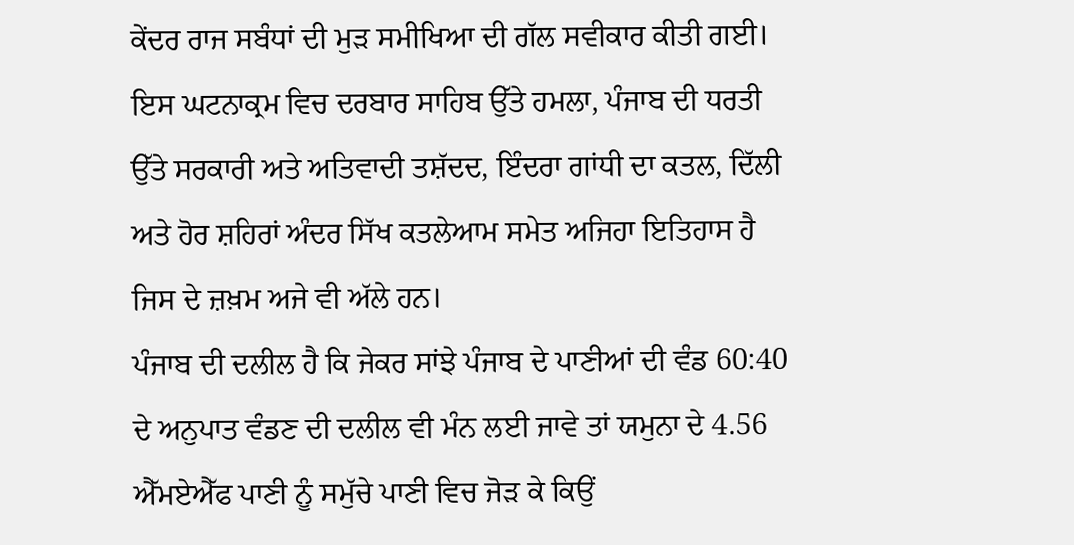ਕੇਂਦਰ ਰਾਜ ਸਬੰਧਾਂ ਦੀ ਮੁੜ ਸਮੀਖਿਆ ਦੀ ਗੱਲ ਸਵੀਕਾਰ ਕੀਤੀ ਗਈ। ਇਸ ਘਟਨਾਕ੍ਰਮ ਵਿਚ ਦਰਬਾਰ ਸਾਹਿਬ ਉੱਤੇ ਹਮਲਾ, ਪੰਜਾਬ ਦੀ ਧਰਤੀ ਉੱਤੇ ਸਰਕਾਰੀ ਅਤੇ ਅਤਿਵਾਦੀ ਤਸ਼ੱਦਦ, ਇੰਦਰਾ ਗਾਂਧੀ ਦਾ ਕਤਲ, ਦਿੱਲੀ ਅਤੇ ਹੋਰ ਸ਼ਹਿਰਾਂ ਅੰਦਰ ਸਿੱਖ ਕਤਲੇਆਮ ਸਮੇਤ ਅਜਿਹਾ ਇਤਿਹਾਸ ਹੈ ਜਿਸ ਦੇ ਜ਼ਖ਼ਮ ਅਜੇ ਵੀ ਅੱਲੇ ਹਨ।
ਪੰਜਾਬ ਦੀ ਦਲੀਲ ਹੈ ਕਿ ਜੇਕਰ ਸਾਂਝੇ ਪੰਜਾਬ ਦੇ ਪਾਣੀਆਂ ਦੀ ਵੰਡ 60:40 ਦੇ ਅਨੁਪਾਤ ਵੰਡਣ ਦੀ ਦਲੀਲ ਵੀ ਮੰਨ ਲਈ ਜਾਵੇ ਤਾਂ ਯਮੁਨਾ ਦੇ 4.56 ਐੱਮਏਐੱਫ ਪਾਣੀ ਨੂੰ ਸਮੁੱਚੇ ਪਾਣੀ ਵਿਚ ਜੋੜ ਕੇ ਕਿਉਂ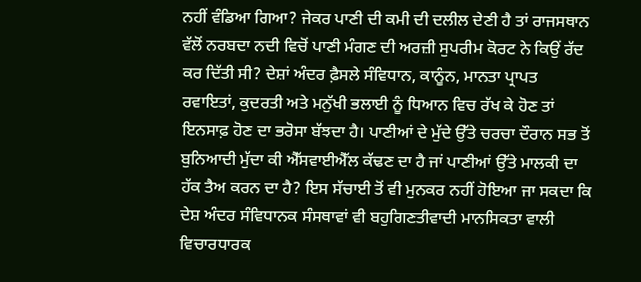ਨਹੀਂ ਵੰਡਿਆ ਗਿਆ? ਜੇਕਰ ਪਾਣੀ ਦੀ ਕਮੀ ਦੀ ਦਲੀਲ ਦੇਣੀ ਹੈ ਤਾਂ ਰਾਜਸਥਾਨ ਵੱਲੋਂ ਨਰਬਦਾ ਨਦੀ ਵਿਚੋਂ ਪਾਣੀ ਮੰਗਣ ਦੀ ਅਰਜ਼ੀ ਸੁਪਰੀਮ ਕੋਰਟ ਨੇ ਕਿਉਂ ਰੱਦ ਕਰ ਦਿੱਤੀ ਸੀ? ਦੇਸ਼ਾਂ ਅੰਦਰ ਫ਼ੈਸਲੇ ਸੰਵਿਧਾਨ, ਕਾਨੂੰਨ, ਮਾਨਤਾ ਪ੍ਰਾਪਤ ਰਵਾਇਤਾਂ, ਕੁਦਰਤੀ ਅਤੇ ਮਨੁੱਖੀ ਭਲਾਈ ਨੂੰ ਧਿਆਨ ਵਿਚ ਰੱਖ ਕੇ ਹੋਣ ਤਾਂ ਇਨਸਾਫ਼ ਹੋਣ ਦਾ ਭਰੋਸਾ ਬੱਝਦਾ ਹੈ। ਪਾਣੀਆਂ ਦੇ ਮੁੱਦੇ ਉੱਤੇ ਚਰਚਾ ਦੌਰਾਨ ਸਭ ਤੋਂ ਬੁਨਿਆਦੀ ਮੁੱਦਾ ਕੀ ਐੱਸਵਾਈਐੱਲ ਕੱਢਣ ਦਾ ਹੈ ਜਾਂ ਪਾਣੀਆਂ ਉੱਤੇ ਮਾਲਕੀ ਦਾ ਹੱਕ ਤੈਅ ਕਰਨ ਦਾ ਹੈ? ਇਸ ਸੱਚਾਈ ਤੋਂ ਵੀ ਮੁਨਕਰ ਨਹੀਂ ਹੋਇਆ ਜਾ ਸਕਦਾ ਕਿ ਦੇਸ਼ ਅੰਦਰ ਸੰਵਿਧਾਨਕ ਸੰਸਥਾਵਾਂ ਵੀ ਬਹੁਗਿਣਤੀਵਾਦੀ ਮਾਨਸਿਕਤਾ ਵਾਲੀ ਵਿਚਾਰਧਾਰਕ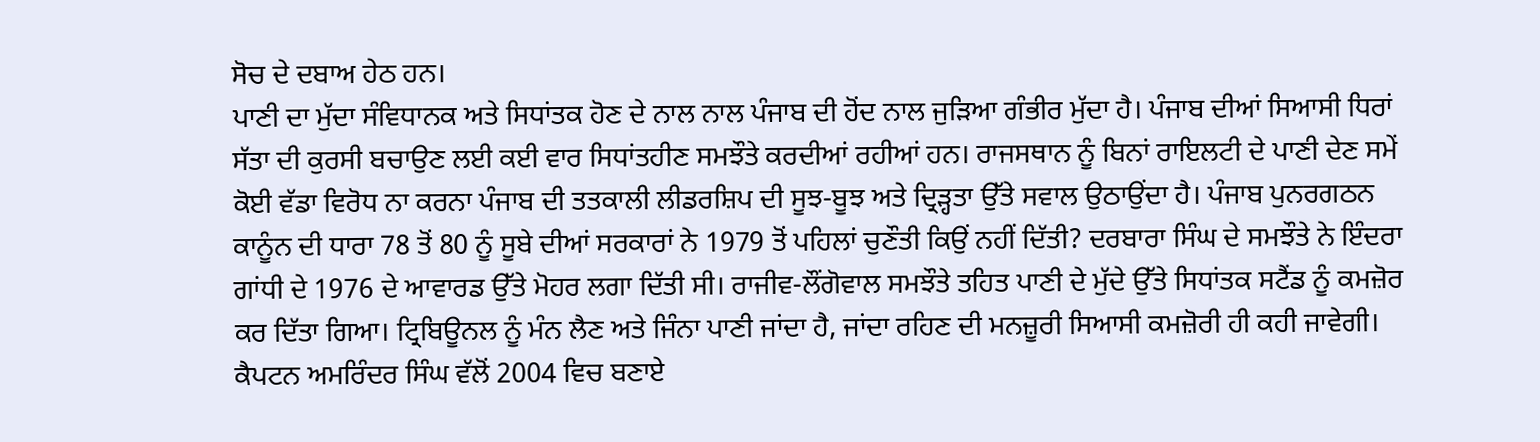ਸੋਚ ਦੇ ਦਬਾਅ ਹੇਠ ਹਨ।
ਪਾਣੀ ਦਾ ਮੁੱਦਾ ਸੰਵਿਧਾਨਕ ਅਤੇ ਸਿਧਾਂਤਕ ਹੋਣ ਦੇ ਨਾਲ ਨਾਲ ਪੰਜਾਬ ਦੀ ਹੋਂਦ ਨਾਲ ਜੁੜਿਆ ਗੰਭੀਰ ਮੁੱਦਾ ਹੈ। ਪੰਜਾਬ ਦੀਆਂ ਸਿਆਸੀ ਧਿਰਾਂ ਸੱਤਾ ਦੀ ਕੁਰਸੀ ਬਚਾਉਣ ਲਈ ਕਈ ਵਾਰ ਸਿਧਾਂਤਹੀਣ ਸਮਝੌਤੇ ਕਰਦੀਆਂ ਰਹੀਆਂ ਹਨ। ਰਾਜਸਥਾਨ ਨੂੰ ਬਿਨਾਂ ਰਾਇਲਟੀ ਦੇ ਪਾਣੀ ਦੇਣ ਸਮੇਂ ਕੋਈ ਵੱਡਾ ਵਿਰੋਧ ਨਾ ਕਰਨਾ ਪੰਜਾਬ ਦੀ ਤਤਕਾਲੀ ਲੀਡਰਸ਼ਿਪ ਦੀ ਸੂਝ-ਬੂਝ ਅਤੇ ਦ੍ਰਿੜ੍ਹਤਾ ਉੱਤੇ ਸਵਾਲ ਉਠਾਉਂਦਾ ਹੈ। ਪੰਜਾਬ ਪੁਨਰਗਠਨ ਕਾਨੂੰਨ ਦੀ ਧਾਰਾ 78 ਤੋਂ 80 ਨੂੰ ਸੂਬੇ ਦੀਆਂ ਸਰਕਾਰਾਂ ਨੇ 1979 ਤੋਂ ਪਹਿਲਾਂ ਚੁਣੌਤੀ ਕਿਉਂ ਨਹੀਂ ਦਿੱਤੀ? ਦਰਬਾਰਾ ਸਿੰਘ ਦੇ ਸਮਝੌਤੇ ਨੇ ਇੰਦਰਾ ਗਾਂਧੀ ਦੇ 1976 ਦੇ ਆਵਾਰਡ ਉੱਤੇ ਮੋਹਰ ਲਗਾ ਦਿੱਤੀ ਸੀ। ਰਾਜੀਵ-ਲੌਂਗੋਵਾਲ ਸਮਝੌਤੇ ਤਹਿਤ ਪਾਣੀ ਦੇ ਮੁੱਦੇ ਉੱਤੇ ਸਿਧਾਂਤਕ ਸਟੈਂਡ ਨੂੰ ਕਮਜ਼ੋਰ ਕਰ ਦਿੱਤਾ ਗਿਆ। ਟ੍ਰਿਬਿਊਨਲ ਨੂੰ ਮੰਨ ਲੈਣ ਅਤੇ ਜਿੰਨਾ ਪਾਣੀ ਜਾਂਦਾ ਹੈ, ਜਾਂਦਾ ਰਹਿਣ ਦੀ ਮਨਜ਼ੂਰੀ ਸਿਆਸੀ ਕਮਜ਼ੋਰੀ ਹੀ ਕਹੀ ਜਾਵੇਗੀ। ਕੈਪਟਨ ਅਮਰਿੰਦਰ ਸਿੰਘ ਵੱਲੋਂ 2004 ਵਿਚ ਬਣਾਏ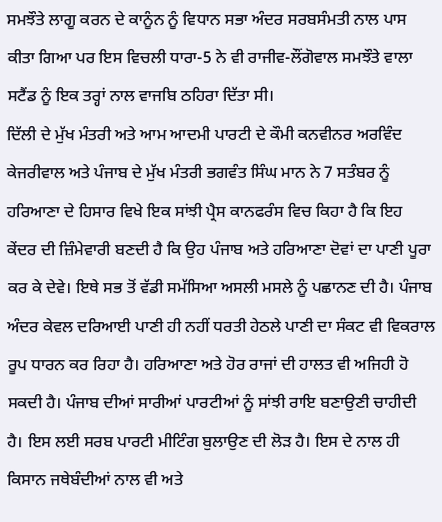ਸਮਝੌਤੇ ਲਾਗੂ ਕਰਨ ਦੇ ਕਾਨੂੰਨ ਨੂੰ ਵਿਧਾਨ ਸਭਾ ਅੰਦਰ ਸਰਬਸੰਮਤੀ ਨਾਲ ਪਾਸ ਕੀਤਾ ਗਿਆ ਪਰ ਇਸ ਵਿਚਲੀ ਧਾਰਾ-5 ਨੇ ਵੀ ਰਾਜੀਵ-ਲੌਂਗੋਵਾਲ ਸਮਝੌਤੇ ਵਾਲਾ ਸਟੈਂਡ ਨੂੰ ਇਕ ਤਰ੍ਹਾਂ ਨਾਲ ਵਾਜਬਿ ਠਹਿਰਾ ਦਿੱਤਾ ਸੀ।
ਦਿੱਲੀ ਦੇ ਮੁੱਖ ਮੰਤਰੀ ਅਤੇ ਆਮ ਆਦਮੀ ਪਾਰਟੀ ਦੇ ਕੌਮੀ ਕਨਵੀਨਰ ਅਰਵਿੰਦ ਕੇਜਰੀਵਾਲ ਅਤੇ ਪੰਜਾਬ ਦੇ ਮੁੱਖ ਮੰਤਰੀ ਭਗਵੰਤ ਸਿੰਘ ਮਾਨ ਨੇ 7 ਸਤੰਬਰ ਨੂੰ ਹਰਿਆਣਾ ਦੇ ਹਿਸਾਰ ਵਿਖੇ ਇਕ ਸਾਂਝੀ ਪ੍ਰੈਸ ਕਾਨਫਰੰਸ ਵਿਚ ਕਿਹਾ ਹੈ ਕਿ ਇਹ ਕੇਂਦਰ ਦੀ ਜ਼ਿੰਮੇਵਾਰੀ ਬਣਦੀ ਹੈ ਕਿ ਉਹ ਪੰਜਾਬ ਅਤੇ ਹਰਿਆਣਾ ਦੋਵਾਂ ਦਾ ਪਾਣੀ ਪੂਰਾ ਕਰ ਕੇ ਦੇਵੇ। ਇਥੇ ਸਭ ਤੋਂ ਵੱਡੀ ਸਮੱਸਿਆ ਅਸਲੀ ਮਸਲੇ ਨੂੰ ਪਛਾਨਣ ਦੀ ਹੈ। ਪੰਜਾਬ ਅੰਦਰ ਕੇਵਲ ਦਰਿਆਈ ਪਾਣੀ ਹੀ ਨਹੀਂ ਧਰਤੀ ਹੇਠਲੇ ਪਾਣੀ ਦਾ ਸੰਕਟ ਵੀ ਵਿਕਰਾਲ ਰੂਪ ਧਾਰਨ ਕਰ ਰਿਹਾ ਹੈ। ਹਰਿਆਣਾ ਅਤੇ ਹੋਰ ਰਾਜਾਂ ਦੀ ਹਾਲਤ ਵੀ ਅਜਿਹੀ ਹੋ ਸਕਦੀ ਹੈ। ਪੰਜਾਬ ਦੀਆਂ ਸਾਰੀਆਂ ਪਾਰਟੀਆਂ ਨੂੰ ਸਾਂਝੀ ਰਾਇ ਬਣਾਉਣੀ ਚਾਹੀਦੀ ਹੈ। ਇਸ ਲਈ ਸਰਬ ਪਾਰਟੀ ਮੀਟਿੰਗ ਬੁਲਾਉਣ ਦੀ ਲੋੜ ਹੈ। ਇਸ ਦੇ ਨਾਲ ਹੀ ਕਿਸਾਨ ਜਥੇਬੰਦੀਆਂ ਨਾਲ ਵੀ ਅਤੇ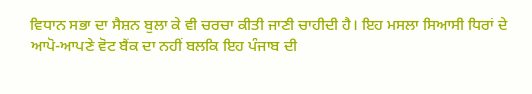ਵਿਧਾਨ ਸਭਾ ਦਾ ਸੈਸ਼ਨ ਬੁਲਾ ਕੇ ਵੀ ਚਰਚਾ ਕੀਤੀ ਜਾਣੀ ਚਾਹੀਦੀ ਹੈ। ਇਹ ਮਸਲਾ ਸਿਆਸੀ ਧਿਰਾਂ ਦੇ ਆਪੋ-ਆਪਣੇ ਵੋਟ ਬੈਂਕ ਦਾ ਨਹੀਂ ਬਲਕਿ ਇਹ ਪੰਜਾਬ ਦੀ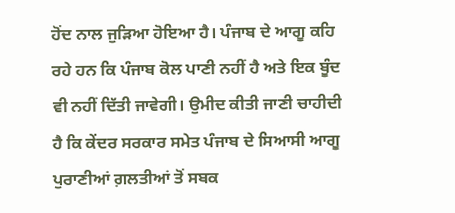ਹੋਂਦ ਨਾਲ ਜੁੜਿਆ ਹੋਇਆ ਹੈ। ਪੰਜਾਬ ਦੇ ਆਗੂ ਕਹਿ ਰਹੇ ਹਨ ਕਿ ਪੰਜਾਬ ਕੋਲ ਪਾਣੀ ਨਹੀਂ ਹੈ ਅਤੇ ਇਕ ਬੂੰਦ ਵੀ ਨਹੀਂ ਦਿੱਤੀ ਜਾਵੇਗੀ। ਉਮੀਦ ਕੀਤੀ ਜਾਣੀ ਚਾਹੀਦੀ ਹੈ ਕਿ ਕੇਂਦਰ ਸਰਕਾਰ ਸਮੇਤ ਪੰਜਾਬ ਦੇ ਸਿਆਸੀ ਆਗੂ ਪੁਰਾਣੀਆਂ ਗ਼ਲਤੀਆਂ ਤੋਂ ਸਬਕ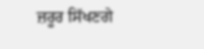ਜ਼ਰੂਰ ਸਿੱਖਣਗੇ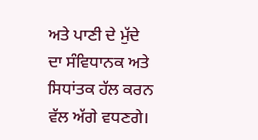ਅਤੇ ਪਾਣੀ ਦੇ ਮੁੱਦੇ ਦਾ ਸੰਵਿਧਾਨਕ ਅਤੇ ਸਿਧਾਂਤਕ ਹੱਲ ਕਰਨ ਵੱਲ ਅੱਗੇ ਵਧਣਗੇ।